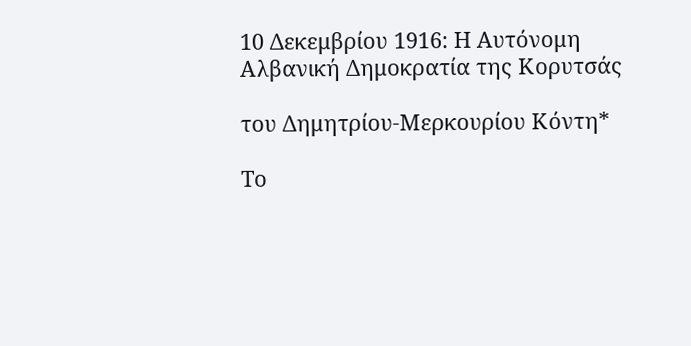10 Δεκεμβρίου 1916: Η Αυτόνομη Αλβανική Δημοκρατία της Κορυτσάς

του Δημητρίου-Μερκουρίου Κόντη*

Το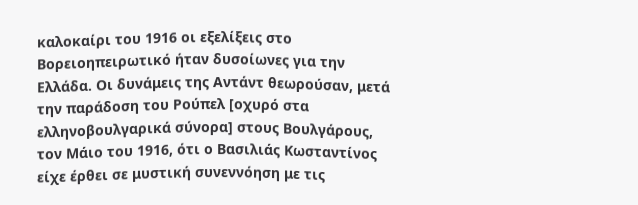καλοκαίρι του 1916 οι εξελίξεις στο Βορειοηπειρωτικό ήταν δυσοίωνες για την Ελλάδα. Οι δυνάμεις της Αντάντ θεωρούσαν, μετά την παράδοση του Ρούπελ [οχυρό στα ελληνοβουλγαρικά σύνορα] στους Βουλγάρους, τον Μάιο του 1916, ότι ο Βασιλιάς Κωσταντίνος είχε έρθει σε μυστική συνεννόηση με τις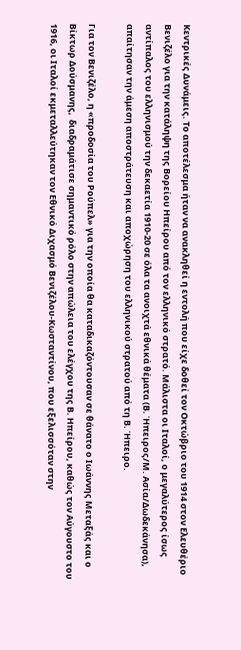Κεντρικές Δυνάμεις. Το αποτέλεσμα ήταν να ανακληθεί η εντολή που είχε δοθεί τον Οκτώβριο του 1914 στον Ελευθέριο Βενιζέλο για την κατάληψη της Βορείου Ηπείρου από τον ελληνικό στρατό. Μάλιστα οι Ιταλοί, ο μεγαλύτερος ίσως αντίπαλος του ελληνισμού την δεκαετία 1910-20 σε όλα τα ανοιχτά εθνικά θέματα (Β. Ήπειρος/Μ. Ασία/Δωδεκάνησα), απαίτησαν την άμεση αποστράτευση και αποχώρηση του ελληνικού στρατού από τη Β. Ήπειρο.

Για τον Βενιζέλο, η «προδοσία του Ρούπελ» για την οποία θα καταδικαζόντουσαν σε θάνατο ο Ιωάννης Μεταξάς και ο Βίκτωρ Δούσμανης,  διαδραμάτισε σημαντικό ρόλο στην απώλεια του ελέγχου της Β. Ηπείρου, καθώς τον Αύγουστο του 1916, οι Ιταλοί εκμεταλλεύτηκαν τον Εθνικό Διχασμό Βενιζέλου-Κωσταντίνου, που εξελισσόταν στην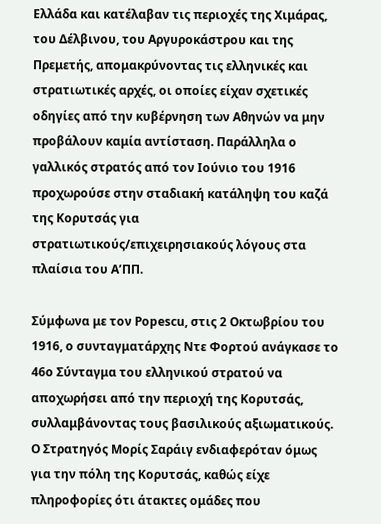Ελλάδα και κατέλαβαν τις περιοχές της Χιμάρας, του Δέλβινου, του Αργυροκάστρου και της Πρεμετής, απομακρύνοντας τις ελληνικές και στρατιωτικές αρχές, οι οποίες είχαν σχετικές οδηγίες από την κυβέρνηση των Αθηνών να μην προβάλουν καμία αντίσταση. Παράλληλα ο γαλλικός στρατός από τον Ιούνιο του 1916 προχωρούσε στην σταδιακή κατάληψη του καζά της Κορυτσάς για στρατιωτικούς/επιχειρησιακούς λόγους στα πλαίσια του Α’ΠΠ.

Σύμφωνα με τον Popescu, στις 2 Οκτωβρίου του 1916, ο συνταγματάρχης Ντε Φορτού ανάγκασε το 46ο Σύνταγμα του ελληνικού στρατού να αποχωρήσει από την περιοχή της Κορυτσάς, συλλαμβάνοντας τους βασιλικούς αξιωματικούς. Ο Στρατηγός Μορίς Σαράιγ ενδιαφερόταν όμως για την πόλη της Κορυτσάς, καθώς είχε πληροφορίες ότι άτακτες ομάδες που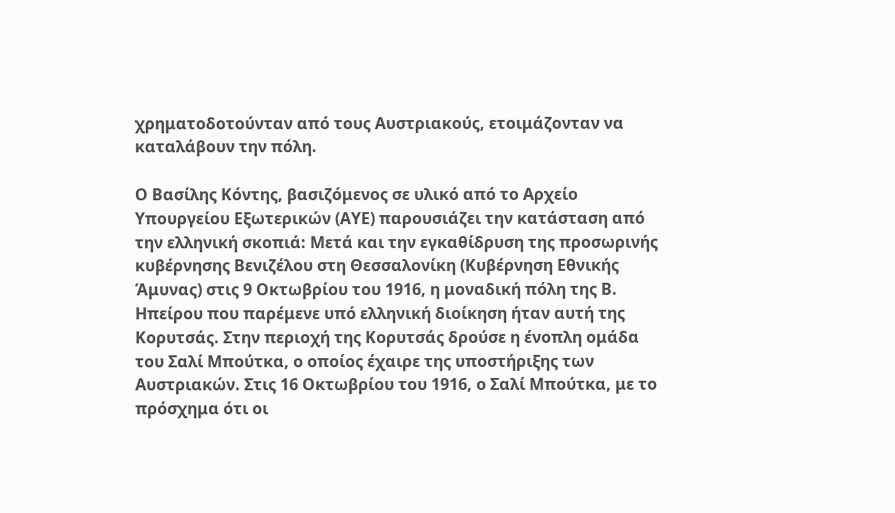χρηματοδοτούνταν από τους Αυστριακούς, ετοιμάζονταν να καταλάβουν την πόλη.

Ο Βασίλης Κόντης, βασιζόμενος σε υλικό από το Αρχείο Υπουργείου Εξωτερικών (ΑΥΕ) παρουσιάζει την κατάσταση από την ελληνική σκοπιά: Μετά και την εγκαθίδρυση της προσωρινής κυβέρνησης Βενιζέλου στη Θεσσαλονίκη (Κυβέρνηση Εθνικής Άμυνας) στις 9 Οκτωβρίου του 1916, η μοναδική πόλη της Β. Ηπείρου που παρέμενε υπό ελληνική διοίκηση ήταν αυτή της Κορυτσάς. Στην περιοχή της Κορυτσάς δρούσε η ένοπλη ομάδα του Σαλί Μπούτκα, ο οποίος έχαιρε της υποστήριξης των Αυστριακών. Στις 16 Οκτωβρίου του 1916, ο Σαλί Μπούτκα, με το πρόσχημα ότι οι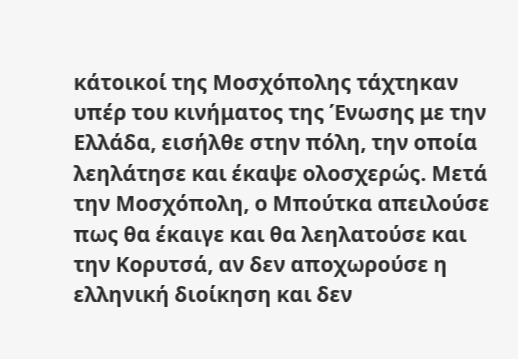κάτοικοί της Μοσχόπολης τάχτηκαν υπέρ του κινήματος της Ένωσης με την Ελλάδα, εισήλθε στην πόλη, την οποία λεηλάτησε και έκαψε ολοσχερώς. Μετά την Μοσχόπολη, ο Μπούτκα απειλούσε πως θα έκαιγε και θα λεηλατούσε και την Κορυτσά, αν δεν αποχωρούσε η ελληνική διοίκηση και δεν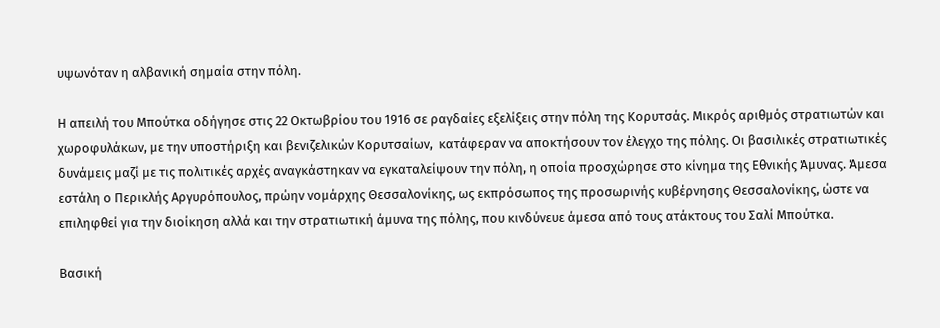υψωνόταν η αλβανική σημαία στην πόλη.

Η απειλή του Μπούτκα οδήγησε στις 22 Οκτωβρίου του 1916 σε ραγδαίες εξελίξεις στην πόλη της Κορυτσάς. Μικρός αριθμός στρατιωτών και χωροφυλάκων, με την υποστήριξη και βενιζελικών Κορυτσαίων,  κατάφεραν να αποκτήσουν τον έλεγχο της πόλης. Οι βασιλικές στρατιωτικές δυνάμεις μαζί με τις πολιτικές αρχές αναγκάστηκαν να εγκαταλείψουν την πόλη, η οποία προσχώρησε στο κίνημα της Εθνικής Άμυνας. Άμεσα εστάλη ο Περικλής Αργυρόπουλος, πρώην νομάρχης Θεσσαλονίκης, ως εκπρόσωπος της προσωρινής κυβέρνησης Θεσσαλονίκης, ώστε να επιληφθεί για την διοίκηση αλλά και την στρατιωτική άμυνα της πόλης, που κινδύνευε άμεσα από τους ατάκτους του Σαλί Μπούτκα.

Βασική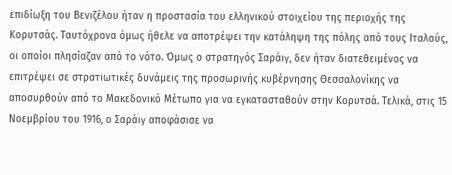επιδίωξη του Βενιζέλου ήταν η προστασία του ελληνικού στοιχείου της περιοχής της Κορυτσάς. Ταυτόχρονα όμως ήθελε να αποτρέψει την κατάληψη της πόλης από τους Ιταλούς, οι οποίοι πλησίαζαν από το νότο. Όμως ο στρατηγός Σαράιγ, δεν ήταν διατεθειμένος να επιτρέψει σε στρατιωτικές δυνάμεις της προσωρινής κυβέρνησης Θεσσαλονίκης να αποσυρθούν από το Μακεδονικό Μέτωπο για να εγκατασταθούν στην Κορυτσά. Τελικά, στις 15 Νοεμβρίου του 1916, ο Σαράιγ αποφάσισε να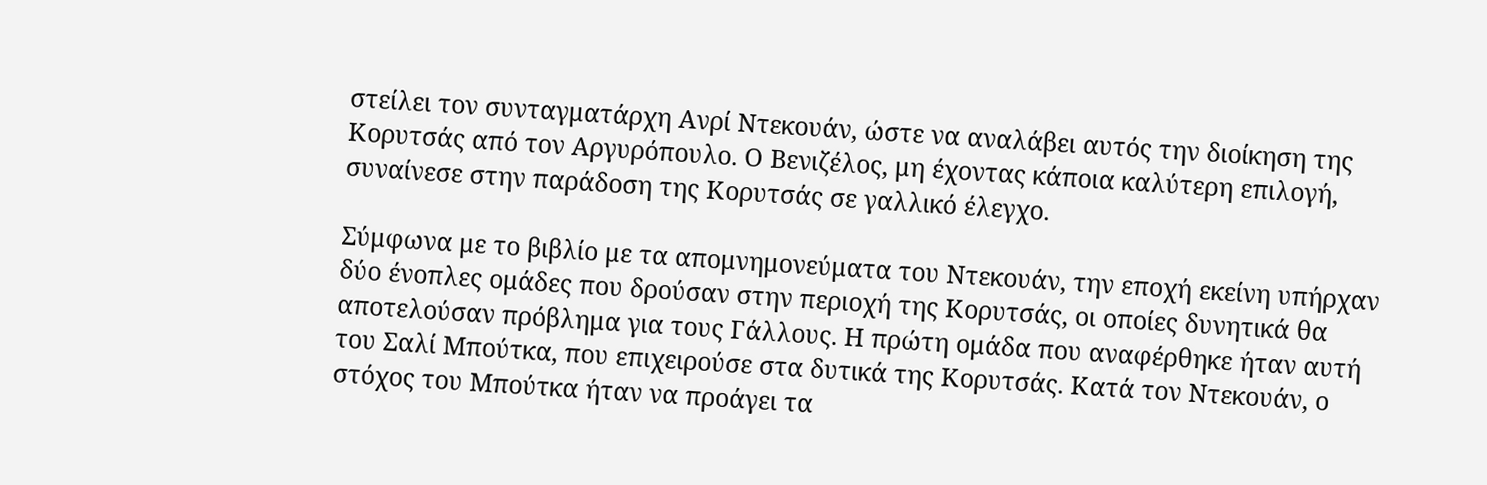στείλει τον συνταγματάρχη Ανρί Ντεκουάν, ώστε να αναλάβει αυτός την διοίκηση της Κορυτσάς από τον Αργυρόπουλο. Ο Βενιζέλος, μη έχοντας κάποια καλύτερη επιλογή, συναίνεσε στην παράδοση της Κορυτσάς σε γαλλικό έλεγχο.

Σύμφωνα με το βιβλίο με τα απομνημονεύματα του Ντεκουάν, την εποχή εκείνη υπήρχαν δύο ένοπλες ομάδες που δρούσαν στην περιοχή της Κορυτσάς, οι οποίες δυνητικά θα αποτελούσαν πρόβλημα για τους Γάλλους. Η πρώτη ομάδα που αναφέρθηκε ήταν αυτή του Σαλί Μπούτκα, που επιχειρούσε στα δυτικά της Κορυτσάς. Κατά τον Ντεκουάν, ο στόχος του Μπούτκα ήταν να προάγει τα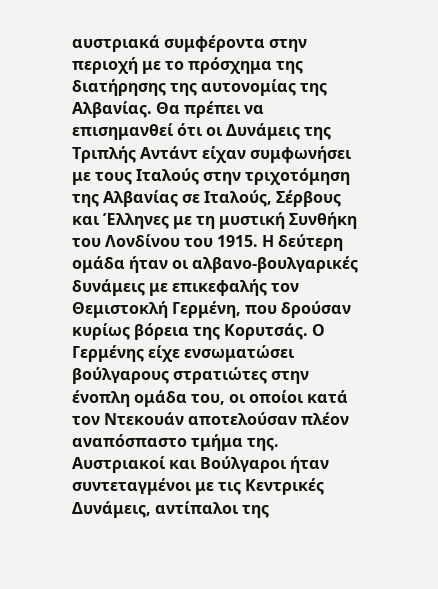αυστριακά συμφέροντα στην περιοχή με το πρόσχημα της διατήρησης της αυτονομίας της Αλβανίας. Θα πρέπει να επισημανθεί ότι οι Δυνάμεις της Τριπλής Αντάντ είχαν συμφωνήσει με τους Ιταλούς στην τριχοτόμηση της Αλβανίας σε Ιταλούς, Σέρβους και Έλληνες με τη μυστική Συνθήκη του Λονδίνου του 1915. Η δεύτερη ομάδα ήταν οι αλβανο-βουλγαρικές δυνάμεις με επικεφαλής τον Θεμιστοκλή Γερμένη, που δρούσαν κυρίως βόρεια της Κορυτσάς. Ο Γερμένης είχε ενσωματώσει βούλγαρους στρατιώτες στην ένοπλη ομάδα του, οι οποίοι κατά τον Ντεκουάν αποτελούσαν πλέον αναπόσπαστο τμήμα της. Αυστριακοί και Βούλγαροι ήταν συντεταγμένοι με τις Κεντρικές Δυνάμεις, αντίπαλοι της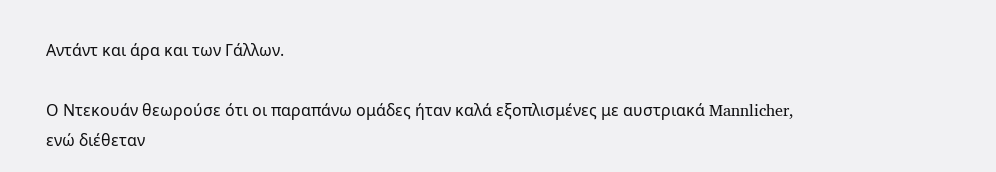Αντάντ και άρα και των Γάλλων.

Ο Ντεκουάν θεωρούσε ότι οι παραπάνω ομάδες ήταν καλά εξοπλισμένες με αυστριακά Mannlicher, ενώ διέθεταν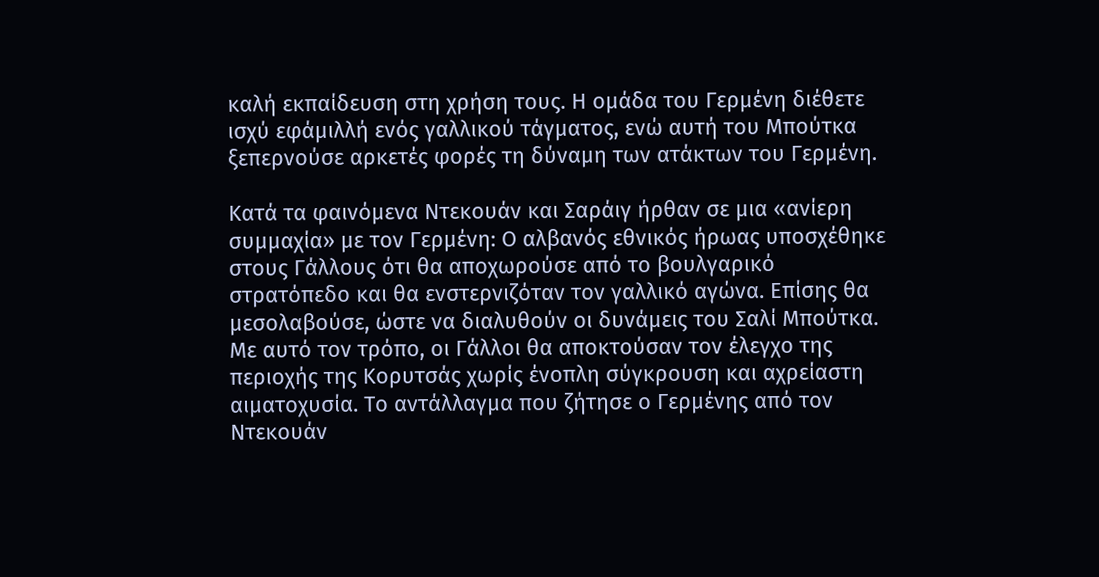καλή εκπαίδευση στη χρήση τους. Η ομάδα του Γερμένη διέθετε ισχύ εφάμιλλή ενός γαλλικού τάγματος, ενώ αυτή του Μπούτκα ξεπερνούσε αρκετές φορές τη δύναμη των ατάκτων του Γερμένη.

Κατά τα φαινόμενα Ντεκουάν και Σαράιγ ήρθαν σε μια «ανίερη συμμαχία» με τον Γερμένη: Ο αλβανός εθνικός ήρωας υποσχέθηκε στους Γάλλους ότι θα αποχωρούσε από το βουλγαρικό στρατόπεδο και θα ενστερνιζόταν τον γαλλικό αγώνα. Επίσης θα μεσολαβούσε, ώστε να διαλυθούν οι δυνάμεις του Σαλί Μπούτκα. Με αυτό τον τρόπο, οι Γάλλοι θα αποκτούσαν τον έλεγχο της περιοχής της Κορυτσάς χωρίς ένοπλη σύγκρουση και αχρείαστη αιματοχυσία. Το αντάλλαγμα που ζήτησε ο Γερμένης από τον Ντεκουάν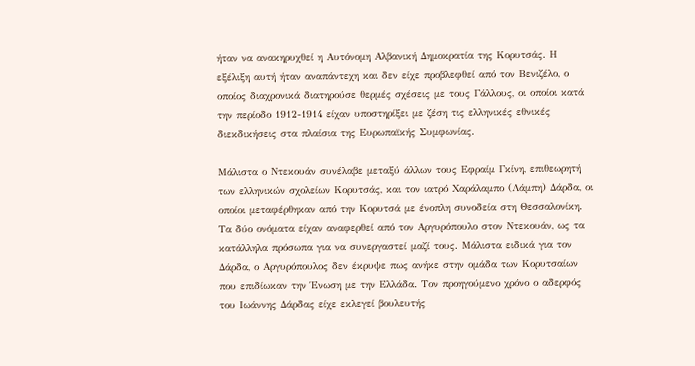ήταν να ανακηρυχθεί η Αυτόνομη Αλβανική Δημοκρατία της Κορυτσάς. Η εξέλιξη αυτή ήταν αναπάντεχη και δεν είχε προβλεφθεί από τον Βενιζέλο, ο οποίος διαχρονικά διατηρούσε θερμές σχέσεις με τους Γάλλους, οι οποίοι κατά την περίοδο 1912-1914 είχαν υποστηρίξει με ζέση τις ελληνικές εθνικές διεκδικήσεις στα πλαίσια της Ευρωπαϊκής Συμφωνίας.

Μάλιστα ο Ντεκουάν συνέλαβε μεταξύ άλλων τους Εφραίμ Γκίνη, επιθεωρητή των ελληνικών σχολείων Κορυτσάς, και τον ιατρό Χαράλαμπο (Λάμπη) Δάρδα, οι οποίοι μεταφέρθηκαν από την Κορυτσά με ένοπλη συνοδεία στη Θεσσαλονίκη. Τα δύο ονόματα είχαν αναφερθεί από τον Αργυρόπουλο στον Ντεκουάν, ως τα κατάλληλα πρόσωπα για να συνεργαστεί μαζί τους. Μάλιστα ειδικά για τον Δάρδα, ο Αργυρόπουλος δεν έκρυψε πως ανήκε στην ομάδα των Κορυτσαίων που επιδίωκαν την Ένωση με την Ελλάδα. Τον προηγούμενο χρόνο ο αδερφός του Ιωάννης Δάρδας είχε εκλεγεί βουλευτής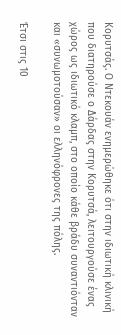Κορυτσάς. Ο Ντεκουάν ενημερώθηκε ότι στην ιδιωτική κλινική που διατηρούσε ο Δάρδας στην Κορυτσά, λειτουργούσε ένας χώρος ως ιδιωτικό κλαμπ, στο οποίο κάθε βράδυ συναντιόνταν και «συνωμοτούσαν» οι ελληνόφρονες της πόλης.

Έτσι στις 10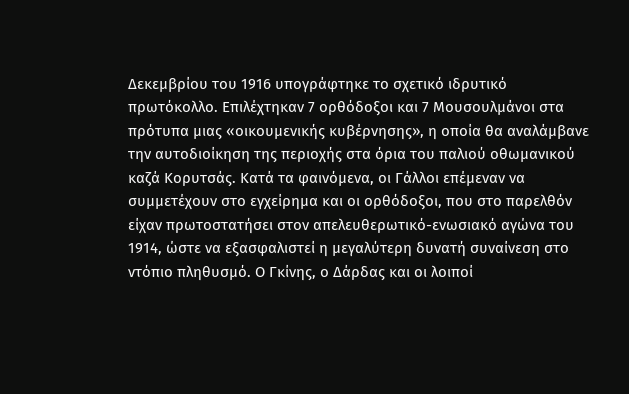Δεκεμβρίου του 1916 υπογράφτηκε το σχετικό ιδρυτικό πρωτόκολλο. Επιλέχτηκαν 7 ορθόδοξοι και 7 Μουσουλμάνοι στα πρότυπα μιας «οικουμενικής κυβέρνησης», η οποία θα αναλάμβανε την αυτοδιοίκηση της περιοχής στα όρια του παλιού οθωμανικού καζά Κορυτσάς. Κατά τα φαινόμενα, οι Γάλλοι επέμεναν να συμμετέχουν στο εγχείρημα και οι ορθόδοξοι, που στο παρελθόν είχαν πρωτοστατήσει στον απελευθερωτικό-ενωσιακό αγώνα του 1914, ώστε να εξασφαλιστεί η μεγαλύτερη δυνατή συναίνεση στο ντόπιο πληθυσμό. Ο Γκίνης, ο Δάρδας και οι λοιποί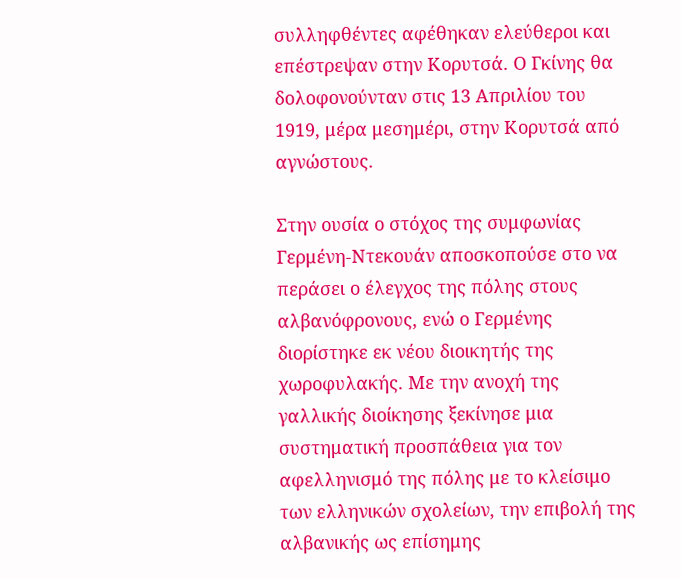συλληφθέντες αφέθηκαν ελεύθεροι και επέστρεψαν στην Κορυτσά. Ο Γκίνης θα δολοφονούνταν στις 13 Απριλίου του 1919, μέρα μεσημέρι, στην Κορυτσά από αγνώστους.

Στην ουσία ο στόχος της συμφωνίας Γερμένη-Ντεκουάν αποσκοπούσε στο να περάσει ο έλεγχος της πόλης στους αλβανόφρονους, ενώ ο Γερμένης διορίστηκε εκ νέου διοικητής της χωροφυλακής. Με την ανοχή της γαλλικής διοίκησης ξεκίνησε μια συστηματική προσπάθεια για τον αφελληνισμό της πόλης με το κλείσιμο των ελληνικών σχολείων, την επιβολή της αλβανικής ως επίσημης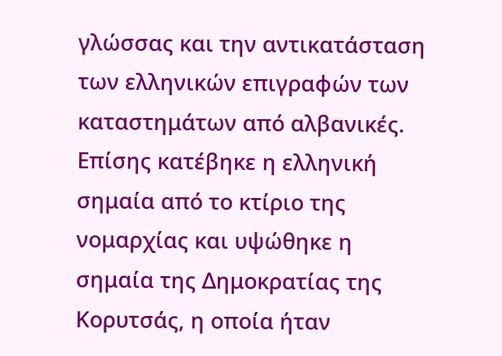γλώσσας και την αντικατάσταση των ελληνικών επιγραφών των καταστημάτων από αλβανικές. Επίσης κατέβηκε η ελληνική σημαία από το κτίριο της νομαρχίας και υψώθηκε η σημαία της Δημοκρατίας της Κορυτσάς, η οποία ήταν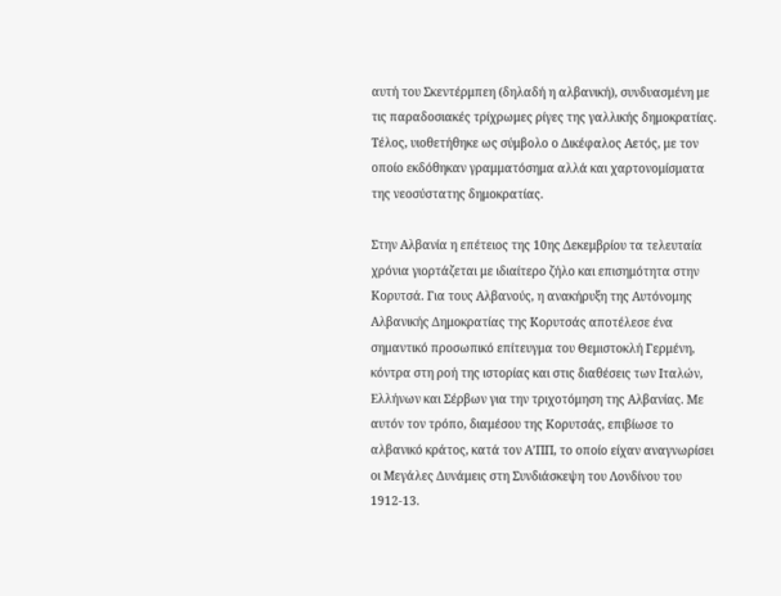αυτή του Σκεντέρμπεη (δηλαδή η αλβανική), συνδυασμένη με τις παραδοσιακές τρίχρωμες ρίγες της γαλλικής δημοκρατίας. Τέλος, υιοθετήθηκε ως σύμβολο ο Δικέφαλος Αετός, με τον οποίο εκδόθηκαν γραμματόσημα αλλά και χαρτονομίσματα της νεοσύστατης δημοκρατίας.

Στην Αλβανία η επέτειος της 10ης Δεκεμβρίου τα τελευταία χρόνια γιορτάζεται με ιδιαίτερο ζήλο και επισημότητα στην Κορυτσά. Για τους Αλβανούς, η ανακήρυξη της Αυτόνομης Αλβανικής Δημοκρατίας της Κορυτσάς αποτέλεσε ένα σημαντικό προσωπικό επίτευγμα του Θεμιστοκλή Γερμένη, κόντρα στη ροή της ιστορίας και στις διαθέσεις των Ιταλών, Ελλήνων και Σέρβων για την τριχοτόμηση της Αλβανίας. Με αυτόν τον τρόπο, διαμέσου της Κορυτσάς, επιβίωσε το αλβανικό κράτος, κατά τον Α’ΠΠ, το οποίο είχαν αναγνωρίσει οι Μεγάλες Δυνάμεις στη Συνδιάσκεψη του Λονδίνου του 1912-13.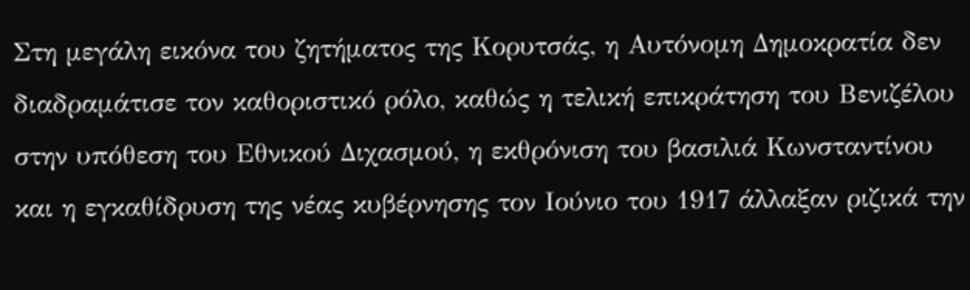Στη μεγάλη εικόνα του ζητήματος της Κορυτσάς, η Αυτόνομη Δημοκρατία δεν διαδραμάτισε τον καθοριστικό ρόλο, καθώς η τελική επικράτηση του Βενιζέλου στην υπόθεση του Εθνικού Διχασμού, η εκθρόνιση του βασιλιά Κωνσταντίνου και η εγκαθίδρυση της νέας κυβέρνησης τον Ιούνιο του 1917 άλλαξαν ριζικά την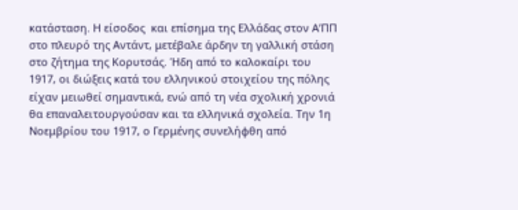κατάσταση. Η είσοδος  και επίσημα της Ελλάδας στον Α’ΠΠ στο πλευρό της Αντάντ, μετέβαλε άρδην τη γαλλική στάση στο ζήτημα της Κορυτσάς. Ήδη από το καλοκαίρι του 1917, οι διώξεις κατά του ελληνικού στοιχείου της πόλης είχαν μειωθεί σημαντικά, ενώ από τη νέα σχολική χρονιά θα επαναλειτουργούσαν και τα ελληνικά σχολεία. Την 1η Νοεμβρίου του 1917, ο Γερμένης συνελήφθη από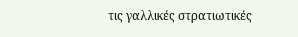τις γαλλικές στρατιωτικές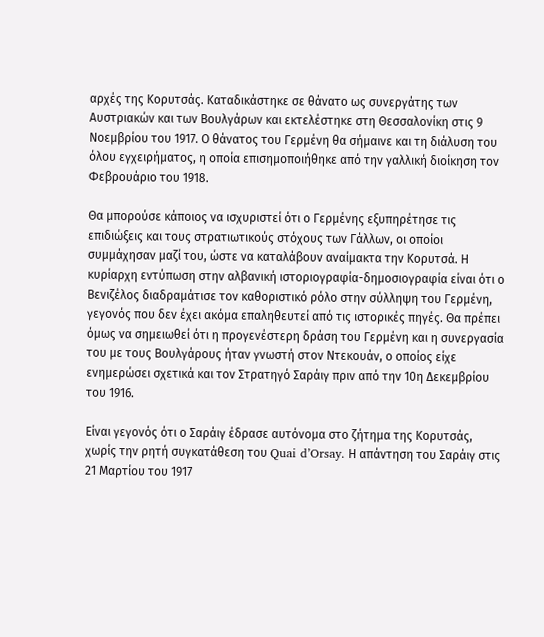αρχές της Κορυτσάς. Καταδικάστηκε σε θάνατο ως συνεργάτης των Αυστριακών και των Βουλγάρων και εκτελέστηκε στη Θεσσαλονίκη στις 9 Νοεμβρίου του 1917. Ο θάνατος του Γερμένη θα σήμαινε και τη διάλυση του όλου εγχειρήματος, η οποία επισημοποιήθηκε από την γαλλική διοίκηση τον Φεβρουάριο του 1918.

Θα μπορούσε κάποιος να ισχυριστεί ότι ο Γερμένης εξυπηρέτησε τις επιδιώξεις και τους στρατιωτικούς στόχους των Γάλλων, οι οποίοι συμμάχησαν μαζί του, ώστε να καταλάβουν αναίμακτα την Κορυτσά. Η κυρίαρχη εντύπωση στην αλβανική ιστοριογραφία-δημοσιογραφία είναι ότι ο Βενιζέλος διαδραμάτισε τον καθοριστικό ρόλο στην σύλληψη του Γερμένη, γεγονός που δεν έχει ακόμα επαληθευτεί από τις ιστορικές πηγές. Θα πρέπει όμως να σημειωθεί ότι η προγενέστερη δράση του Γερμένη και η συνεργασία του με τους Βουλγάρους ήταν γνωστή στον Ντεκουάν, ο οποίος είχε ενημερώσει σχετικά και τον Στρατηγό Σαράιγ πριν από την 10η Δεκεμβρίου του 1916.

Είναι γεγονός ότι ο Σαράιγ έδρασε αυτόνομα στο ζήτημα της Κορυτσάς, χωρίς την ρητή συγκατάθεση του Quai d’Orsay. Η απάντηση του Σαράιγ στις 21 Μαρτίου του 1917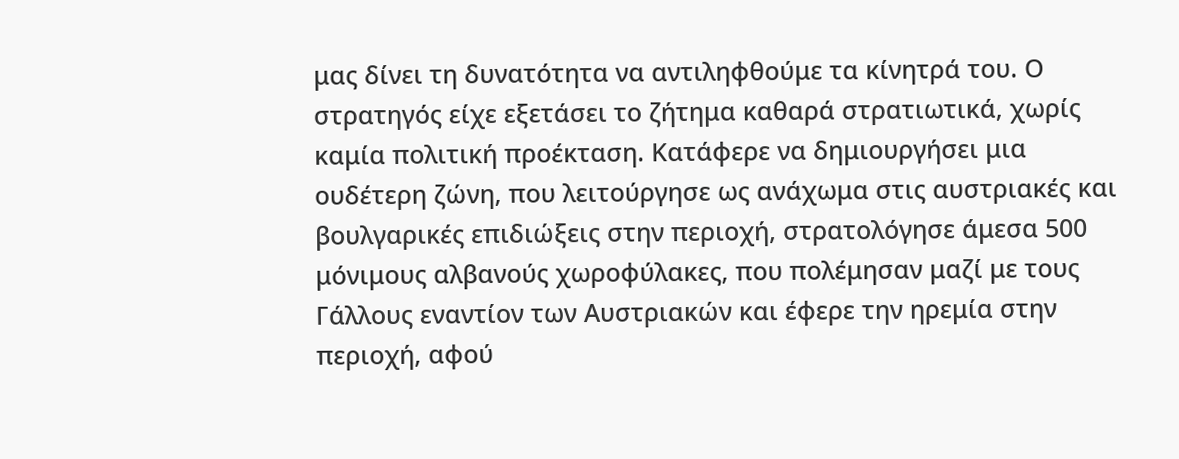μας δίνει τη δυνατότητα να αντιληφθούμε τα κίνητρά του. Ο στρατηγός είχε εξετάσει το ζήτημα καθαρά στρατιωτικά, χωρίς καμία πολιτική προέκταση. Κατάφερε να δημιουργήσει μια ουδέτερη ζώνη, που λειτούργησε ως ανάχωμα στις αυστριακές και βουλγαρικές επιδιώξεις στην περιοχή, στρατολόγησε άμεσα 500 μόνιμους αλβανούς χωροφύλακες, που πολέμησαν μαζί με τους Γάλλους εναντίον των Αυστριακών και έφερε την ηρεμία στην περιοχή, αφού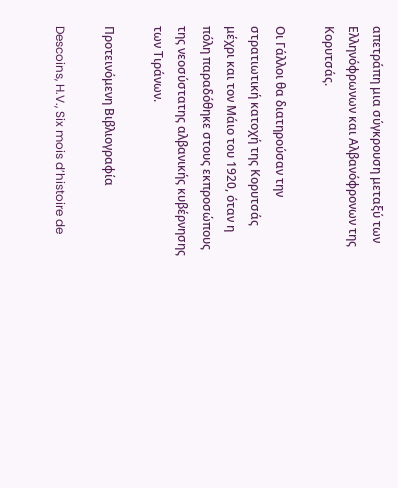απετράπη μια σύγκρουση μεταξύ των Ελληνόφρωνων και Αλβανόφρονων της Κορυτσάς.

Οι Γάλλοι θα διατηρούσαν την στρατιωτική κατοχή της Κορυτσάς μέχρι και τον Μάιο του 1920, όταν η πόλη παραδόθηκε στους εκπροσώπους της νεοσύστατης αλβανικής κυβέρνησης των Τιράνων.

Προτεινόμενη Βιβλιογραφία

Descoins, H.V., Six mois d’histoire de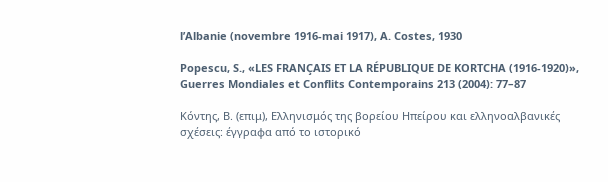l’Albanie (novembre 1916-mai 1917), A. Costes, 1930

Popescu, S., «LES FRANÇAIS ET LA RÉPUBLIQUE DE KORTCHA (1916-1920)», Guerres Mondiales et Conflits Contemporains 213 (2004): 77–87

Κόντης, Β. (επιμ), Ελληνισμός της βορείου Ηπείρου και ελληνοαλβανικές σχέσεις: έγγραφα από το ιστορικό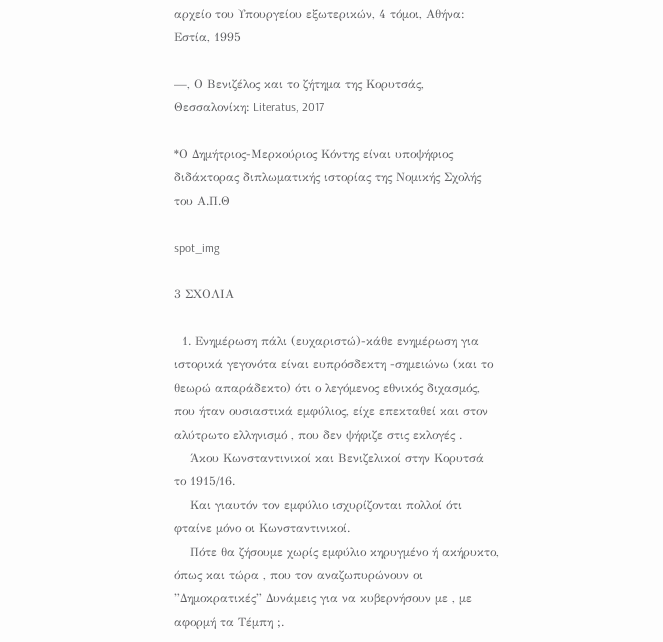αρχείο του Υπουργείου εξωτερικών, 4 τόμοι, Αθήνα: Εστία, 1995

—, Ο Βενιζέλος και το ζήτημα της Κορυτσάς, Θεσσαλονίκη: Literatus, 2017

*Ο Δημήτριος-Μερκούριος Κόντης είναι υποψήφιος διδάκτορας διπλωματικής ιστορίας της Νομικής Σχολής του Α.Π.Θ

spot_img

3 ΣΧΟΛΙΑ

  1. Ενημέρωση πάλι (ευχαριστώ)-κάθε ενημέρωση για ιστορικά γεγονότα είναι ευπρόσδεκτη -σημειώνω (και το θεωρώ απαράδεκτο) ότι ο λεγόμενος εθνικός διχασμός, που ήταν ουσιαστικά εμφύλιος, είχε επεκταθεί και στον αλύτρωτο ελληνισμό , που δεν ψήφιζε στις εκλογές .
    Άκου Κωνσταντινικοί και Βενιζελικοί στην Κορυτσά το 1915/16.
    Και γιαυτόν τον εμφύλιο ισχυρίζονται πολλοί ότι φταίνε μόνο οι Κωνσταντινικοί.
    Πότε θα ζήσουμε χωρίς εμφύλιο κηρυγμένο ή ακήρυκτο, όπως και τώρα , που τον αναζωπυρώνουν οι ”Δημοκρατικές” Δυνάμεις για να κυβερνήσουν με , με αφορμή τα Τέμπη ;.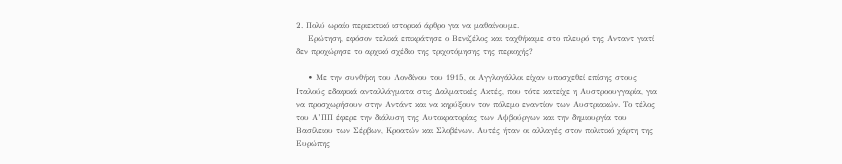2. Πολύ ωραίο περιεκτικό ιστορικό άρθρο για να μαθαίνουμε.
    Ερώτηση, εφόσον τελικά επικράτησε ο Βενιζέλος και ταχθήκαμε στο πλευρό της Ανταντ γιατί δεν προχώρησε το αρχικό σχέδιο της τριχοτόμησης της περιοχής?

    • Με την συνθήκη του Λονδίνου του 1915, οι Αγγλογάλλοι είχαν υποσχεθεί επίσης στους Ιταλούς εδαφικά ανταλλάγματα στις Δαλματικές Ακτές, που τότε κατείχε η Αυστροουγγαρία, για να προσχωρήσουν στην Αντάντ και να κηρύξουν τον πόλεμο εναντίον των Αυστριακών. Το τέλος του Α’ΠΠ έφερε την διάλυση της Αυτοκρατορίας των Αψβούργων και την δημιουργία του Βασίλειου των Σέρβων, Κροατών και Σλοβένων. Αυτές ήταν οι αλλαγές στον πολιτικό χάρτη της Ευρώπης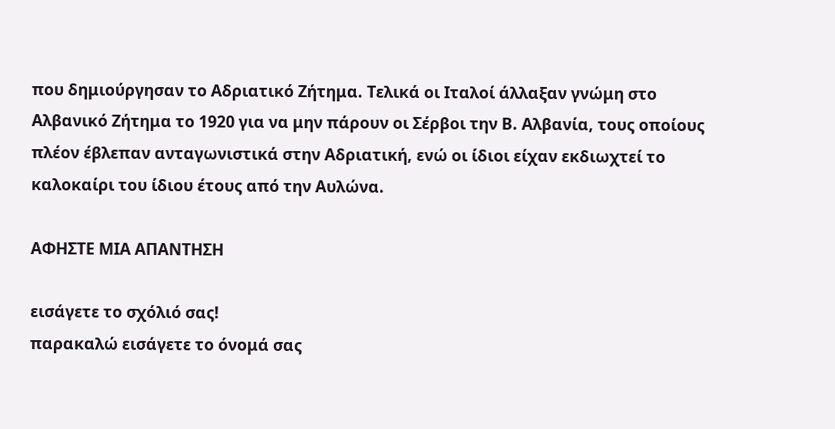που δημιούργησαν το Αδριατικό Ζήτημα. Τελικά οι Ιταλοί άλλαξαν γνώμη στο Αλβανικό Ζήτημα το 1920 για να μην πάρουν οι Σέρβοι την Β. Αλβανία, τους οποίους πλέον έβλεπαν ανταγωνιστικά στην Αδριατική, ενώ οι ίδιοι είχαν εκδιωχτεί το καλοκαίρι του ίδιου έτους από την Αυλώνα.

ΑΦΗΣΤΕ ΜΙΑ ΑΠΑΝΤΗΣΗ

εισάγετε το σχόλιό σας!
παρακαλώ εισάγετε το όνομά σας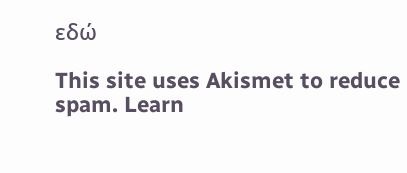εδώ

This site uses Akismet to reduce spam. Learn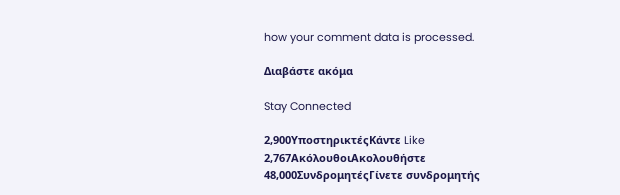how your comment data is processed.

Διαβάστε ακόμα

Stay Connected

2,900ΥποστηρικτέςΚάντε Like
2,767ΑκόλουθοιΑκολουθήστε
48,000ΣυνδρομητέςΓίνετε συνδρομητής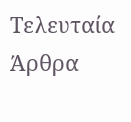Τελευταία Άρθρα